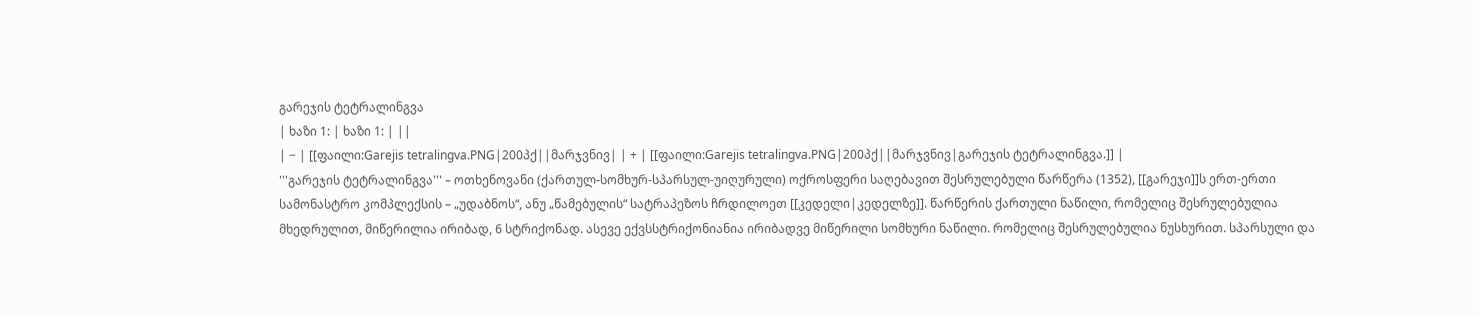გარეჯის ტეტრალინგვა
| ხაზი 1: | ხაზი 1: | ||
| − | [[ფაილი:Garejis tetralingva.PNG|200პქ||მარჯვნივ| | + | [[ფაილი:Garejis tetralingva.PNG|200პქ||მარჯვნივ|გარეჯის ტეტრალინგვა.]] |
'''გარეჯის ტეტრალინგვა''' – ოთხენოვანი (ქართულ-სომხურ-სპარსულ-უიღურული) ოქროსფერი საღებავით შესრულებული წარწერა (1352), [[გარეჯი]]ს ერთ-ერთი სამონასტრო კომპლექსის – „უდაბნოს“, ანუ „წამებულის“ სატრაპეზოს ჩრდილოეთ [[კედელი|კედელზე]]. წარწერის ქართული ნაწილი, რომელიც შესრულებულია მხედრულით, მიწერილია ირიბად, 6 სტრიქონად. ასევე ექვსსტრიქონიანია ირიბადვე მიწერილი სომხური ნაწილი. რომელიც შესრულებულია ნუსხურით. სპარსული და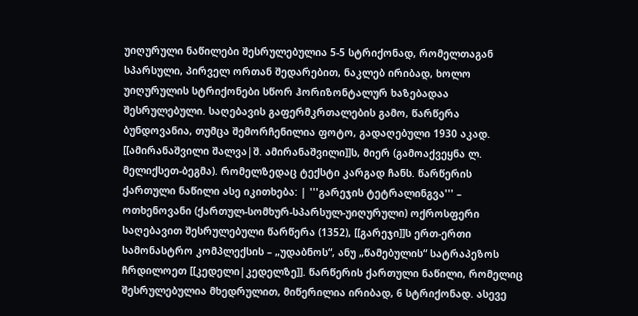უიღურული ნაწილები შესრულებულია 5-5 სტრიქონად, რომელთაგან სპარსული, პირველ ორთან შედარებით, ნაკლებ ირიბად, ხოლო უიღურულის სტრიქონები სწორ ჰორიზონტალურ ხაზებადაა შესრულებული. საღებავის გაფერმკრთალების გამო, წარწერა ბუნდოვანია, თუმცა შემორჩენილია ფოტო, გადაღებული 1930 აკად. [[ამირანაშვილი შალვა|შ. ამირანაშვილი]]ს, მიერ (გამოაქვეყნა ლ. მელიქსეთ-ბეგმა). რომელზედაც ტექსტი კარგად ჩანს. წარწერის ქართული ნაწილი ასე იკითხება: | '''გარეჯის ტეტრალინგვა''' – ოთხენოვანი (ქართულ-სომხურ-სპარსულ-უიღურული) ოქროსფერი საღებავით შესრულებული წარწერა (1352), [[გარეჯი]]ს ერთ-ერთი სამონასტრო კომპლექსის – „უდაბნოს“, ანუ „წამებულის“ სატრაპეზოს ჩრდილოეთ [[კედელი|კედელზე]]. წარწერის ქართული ნაწილი, რომელიც შესრულებულია მხედრულით, მიწერილია ირიბად, 6 სტრიქონად. ასევე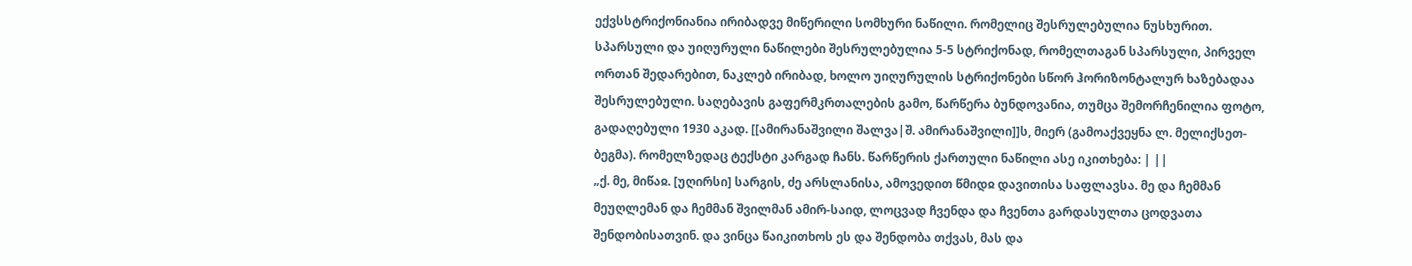ექვსსტრიქონიანია ირიბადვე მიწერილი სომხური ნაწილი. რომელიც შესრულებულია ნუსხურით. სპარსული და უიღურული ნაწილები შესრულებულია 5-5 სტრიქონად, რომელთაგან სპარსული, პირველ ორთან შედარებით, ნაკლებ ირიბად, ხოლო უიღურულის სტრიქონები სწორ ჰორიზონტალურ ხაზებადაა შესრულებული. საღებავის გაფერმკრთალების გამო, წარწერა ბუნდოვანია, თუმცა შემორჩენილია ფოტო, გადაღებული 1930 აკად. [[ამირანაშვილი შალვა|შ. ამირანაშვილი]]ს, მიერ (გამოაქვეყნა ლ. მელიქსეთ-ბეგმა). რომელზედაც ტექსტი კარგად ჩანს. წარწერის ქართული ნაწილი ასე იკითხება: | ||
„ქ. მე, მიწაჲ. [უღირსი] სარგის, ძე არსლანისა, ამოვედით წმიდჲ დავითისა საფლავსა. მე და ჩემმან მეუღლემან და ჩემმან შვილმან ამირ-საიდ, ლოცვად ჩვენდა და ჩვენთა გარდასულთა ცოდვათა შენდობისათვინ. და ვინცა წაიკითხოს ეს და შენდობა თქვას, მას და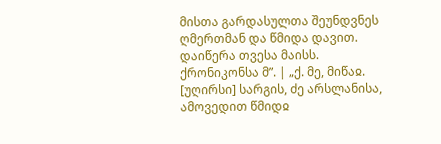მისთა გარდასულთა შეუნდვნეს ღმერთმან და წმიდა დავით. დაიწერა თვესა მაისს. ქრონიკონსა მ”. | „ქ. მე, მიწაჲ. [უღირსი] სარგის, ძე არსლანისა, ამოვედით წმიდჲ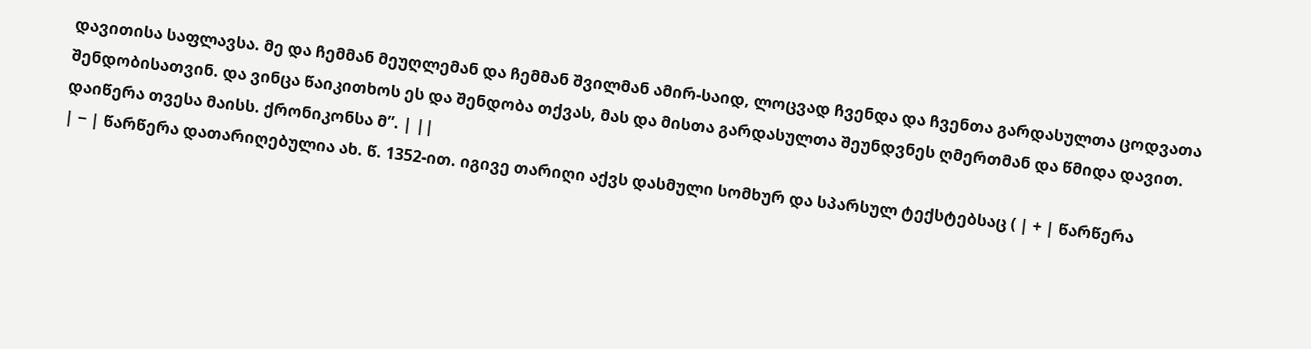დავითისა საფლავსა. მე და ჩემმან მეუღლემან და ჩემმან შვილმან ამირ-საიდ, ლოცვად ჩვენდა და ჩვენთა გარდასულთა ცოდვათა შენდობისათვინ. და ვინცა წაიკითხოს ეს და შენდობა თქვას, მას და მისთა გარდასულთა შეუნდვნეს ღმერთმან და წმიდა დავით. დაიწერა თვესა მაისს. ქრონიკონსა მ”. | ||
| − | წარწერა დათარიღებულია ახ. წ. 1352-ით. იგივე თარიღი აქვს დასმული სომხურ და სპარსულ ტექსტებსაც ( | + | წარწერა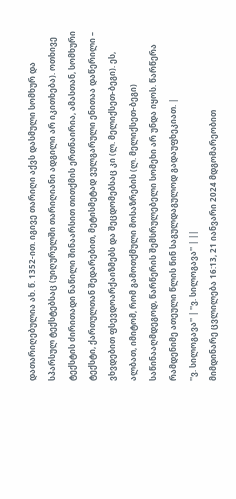დათარიღებულია ახ. წ. 1352-ით. იგივე თარიღი აქვს დასმული სომხურ და სპარსულ ტექსტებსაც (უიღურულში თარიღიანი ადგილი არ იკითხება). ოთხივე ტექსტის ძირითადი ნაწილი შინაარსით თითქმის ერთნაირია, ამასთან, სომხური ტექსტი, ქართულთან შედარებით, მეტისმეტად ვულგარული ენითაა დაწერილი – ვხვდებით ფსევდოარქაიზმებს და შეცდომებსაც კი (ლ. მელიქსეთ-ბეგი). ეს, ალბათ, იმიტომ, რომ გამოთქმული მოსაზრების (ლ. მელიქსეთ-ბეგი) საწინააღმდეგოდ, წარწერის შემსრულებელი სომეხი არ უნდა იყოს. წარწერა რამდენიმე ათეული წლის წინ საგულდაგულოდ გადაუფხეკიათ. |
''ვ. სილოგავა'' | ''ვ. სილოგავა'' | ||
მიმდინარე ცვლილება 16:13, 21 იანვარი 2024 მდგომარეობით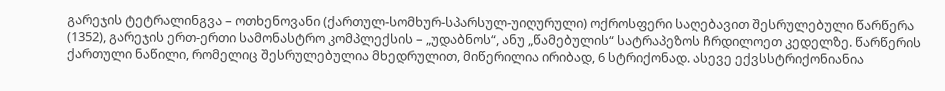გარეჯის ტეტრალინგვა – ოთხენოვანი (ქართულ-სომხურ-სპარსულ-უიღურული) ოქროსფერი საღებავით შესრულებული წარწერა (1352), გარეჯის ერთ-ერთი სამონასტრო კომპლექსის – „უდაბნოს“, ანუ „წამებულის“ სატრაპეზოს ჩრდილოეთ კედელზე. წარწერის ქართული ნაწილი, რომელიც შესრულებულია მხედრულით, მიწერილია ირიბად, 6 სტრიქონად. ასევე ექვსსტრიქონიანია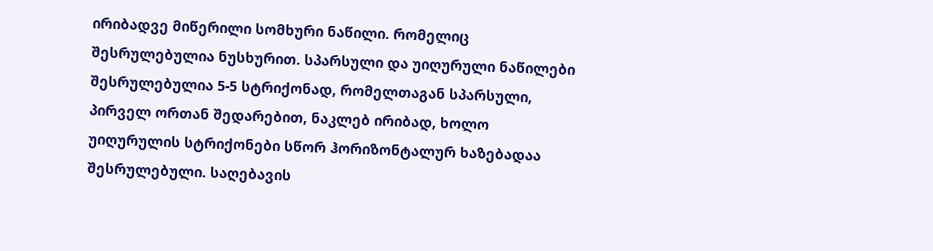ირიბადვე მიწერილი სომხური ნაწილი. რომელიც შესრულებულია ნუსხურით. სპარსული და უიღურული ნაწილები შესრულებულია 5-5 სტრიქონად, რომელთაგან სპარსული, პირველ ორთან შედარებით, ნაკლებ ირიბად, ხოლო უიღურულის სტრიქონები სწორ ჰორიზონტალურ ხაზებადაა შესრულებული. საღებავის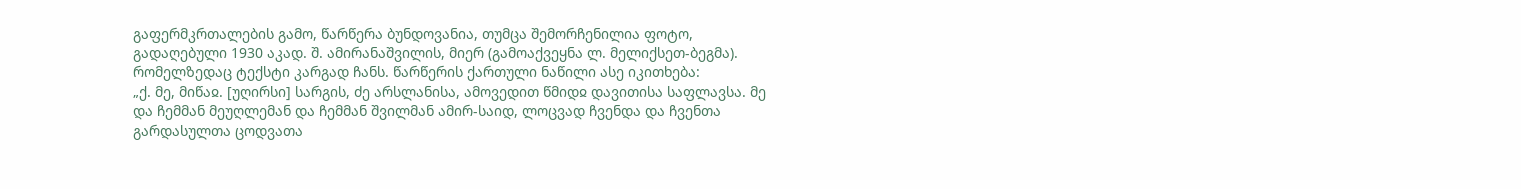გაფერმკრთალების გამო, წარწერა ბუნდოვანია, თუმცა შემორჩენილია ფოტო, გადაღებული 1930 აკად. შ. ამირანაშვილის, მიერ (გამოაქვეყნა ლ. მელიქსეთ-ბეგმა). რომელზედაც ტექსტი კარგად ჩანს. წარწერის ქართული ნაწილი ასე იკითხება:
„ქ. მე, მიწაჲ. [უღირსი] სარგის, ძე არსლანისა, ამოვედით წმიდჲ დავითისა საფლავსა. მე და ჩემმან მეუღლემან და ჩემმან შვილმან ამირ-საიდ, ლოცვად ჩვენდა და ჩვენთა გარდასულთა ცოდვათა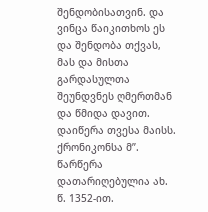შენდობისათვინ. და ვინცა წაიკითხოს ეს და შენდობა თქვას, მას და მისთა გარდასულთა შეუნდვნეს ღმერთმან და წმიდა დავით. დაიწერა თვესა მაისს. ქრონიკონსა მ”.
წარწერა დათარიღებულია ახ. წ. 1352-ით.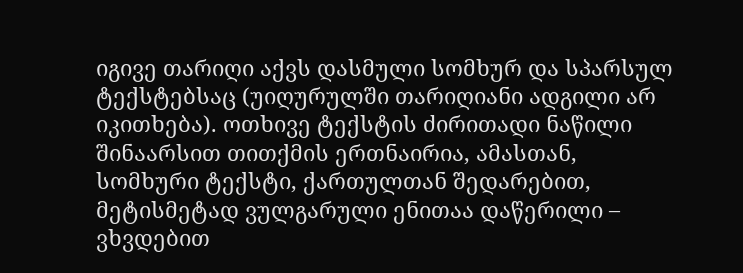იგივე თარიღი აქვს დასმული სომხურ და სპარსულ ტექსტებსაც (უიღურულში თარიღიანი ადგილი არ იკითხება). ოთხივე ტექსტის ძირითადი ნაწილი შინაარსით თითქმის ერთნაირია, ამასთან, სომხური ტექსტი, ქართულთან შედარებით, მეტისმეტად ვულგარული ენითაა დაწერილი – ვხვდებით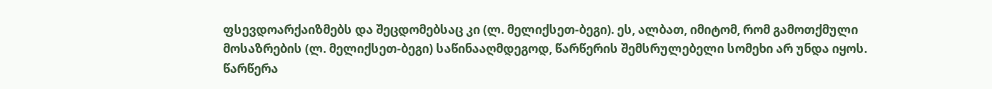ფსევდოარქაიზმებს და შეცდომებსაც კი (ლ. მელიქსეთ-ბეგი). ეს, ალბათ, იმიტომ, რომ გამოთქმული მოსაზრების (ლ. მელიქსეთ-ბეგი) საწინააღმდეგოდ, წარწერის შემსრულებელი სომეხი არ უნდა იყოს. წარწერა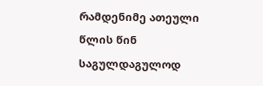რამდენიმე ათეული წლის წინ საგულდაგულოდ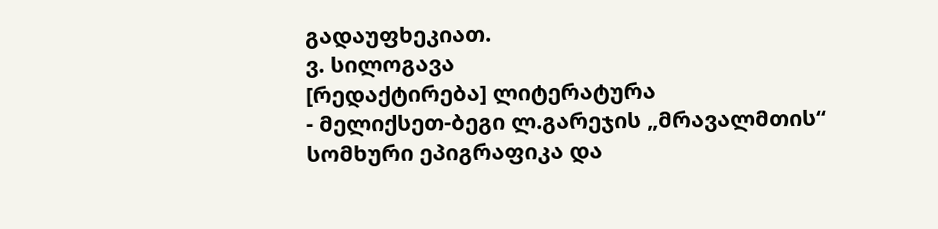გადაუფხეკიათ.
ვ. სილოგავა
[რედაქტირება] ლიტერატურა
- მელიქსეთ-ბეგი ლ.გარეჯის „მრავალმთის“ სომხური ეპიგრაფიკა და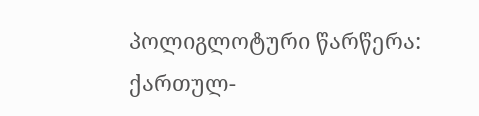პოლიგლოტური წარწერა: ქართულ-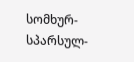სომხურ-სპარსულ-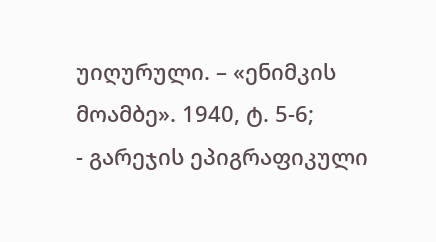უიღურული. – «ენიმკის მოამბე». 1940, ტ. 5-6;
- გარეჯის ეპიგრაფიკული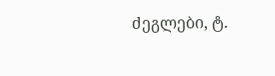ძეგლები, ტ.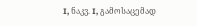I, ნაკვ. I, გამოსაცემად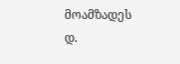მოამზადეს დ.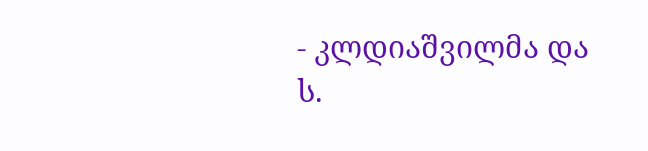- კლდიაშვილმა და ს.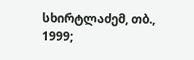სხირტლაძემ, თბ., 1999;